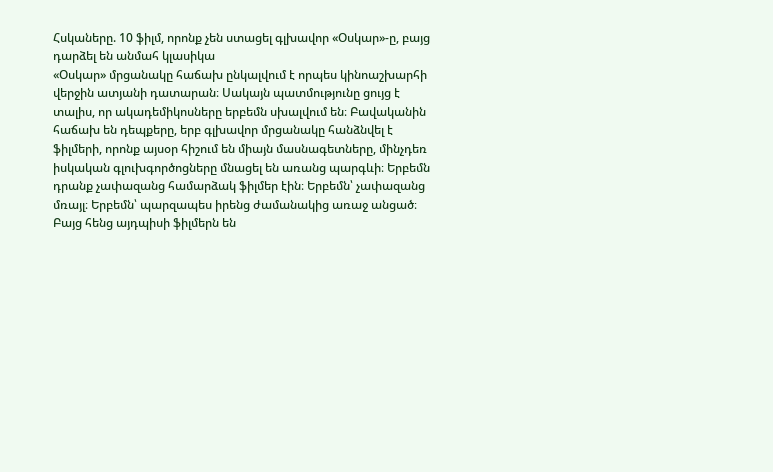Հսկաները. 10 ֆիլմ, որոնք չեն ստացել գլխավոր «Օսկար»-ը, բայց դարձել են անմահ կլասիկա
«Օսկար» մրցանակը հաճախ ընկալվում է որպես կինոաշխարհի վերջին ատյանի դատարան։ Սակայն պատմությունը ցույց է տալիս, որ ակադեմիկոսները երբեմն սխալվում են։ Բավականին հաճախ են դեպքերը, երբ գլխավոր մրցանակը հանձնվել է ֆիլմերի, որոնք այսօր հիշում են միայն մասնագետները, մինչդեռ իսկական գլուխգործոցները մնացել են առանց պարգևի։ Երբեմն դրանք չափազանց համարձակ ֆիլմեր էին։ Երբեմն՝ չափազանց մռայլ։ Երբեմն՝ պարզապես իրենց ժամանակից առաջ անցած։ Բայց հենց այդպիսի ֆիլմերն են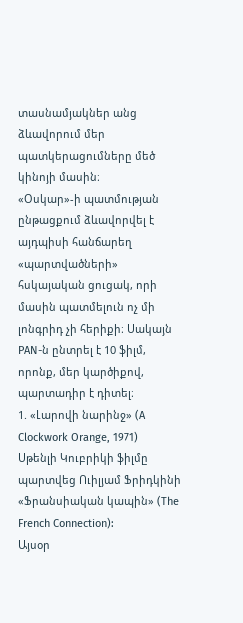տասնամյակներ անց ձևավորում մեր պատկերացումները մեծ կինոյի մասին։
«Օսկար»-ի պատմության ընթացքում ձևավորվել է այդպիսի հանճարեղ «պարտվածների» հսկայական ցուցակ, որի մասին պատմելուն ոչ մի լոնգրիդ չի հերիքի։ Սակայն PAN-ն ընտրել է 10 ֆիլմ, որոնք, մեր կարծիքով, պարտադիր է դիտել։
1. «Լարովի նարինջ» (A Clockwork Orange, 1971)
Սթենլի Կուբրիկի ֆիլմը պարտվեց Ուիլյամ Ֆրիդկինի «Ֆրանսիական կապին» (The French Connection):
Այսօր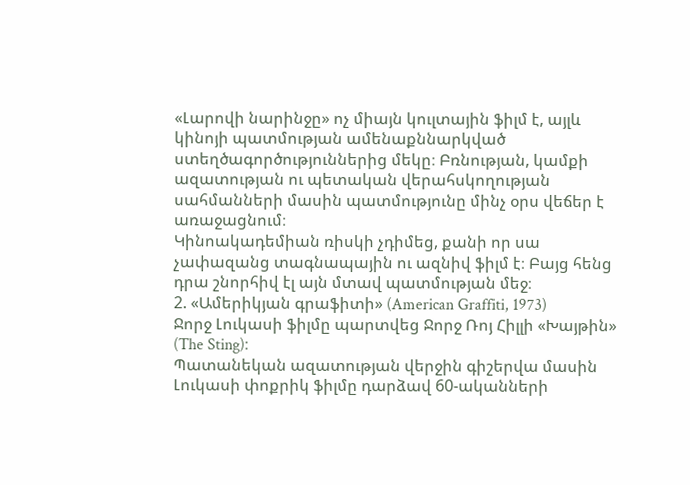«Լարովի նարինջը» ոչ միայն կուլտային ֆիլմ է, այլև կինոյի պատմության ամենաքննարկված ստեղծագործություններից մեկը։ Բռնության, կամքի ազատության ու պետական վերահսկողության սահմանների մասին պատմությունը մինչ օրս վեճեր է առաջացնում։
Կինոակադեմիան ռիսկի չդիմեց, քանի որ սա չափազանց տագնապային ու ազնիվ ֆիլմ է։ Բայց հենց դրա շնորհիվ էլ այն մտավ պատմության մեջ։
2. «Ամերիկյան գրաֆիտի» (American Graffiti, 1973)
Ջորջ Լուկասի ֆիլմը պարտվեց Ջորջ Ռոյ Հիլլի «Խայթին» (The Sting)։
Պատանեկան ազատության վերջին գիշերվա մասին Լուկասի փոքրիկ ֆիլմը դարձավ 60-ականների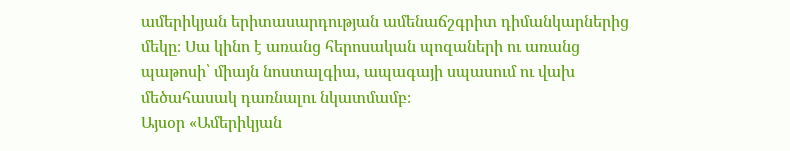ամերիկյան երիտասարդության ամենաճշգրիտ դիմանկարներից մեկը։ Սա կինո է առանց հերոսական պոզաների ու առանց պաթոսի՝ միայն նոստալգիա, ապագայի սպասում ու վախ մեծահասակ դառնալու նկատմամբ։
Այսօր «Ամերիկյան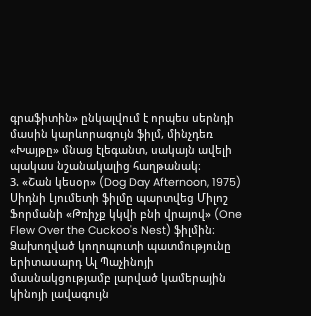գրաֆիտին» ընկալվում է որպես սերնդի մասին կարևորագույն ֆիլմ, մինչդեռ «Խայթը» մնաց էլեգանտ, սակայն ավելի պակաս նշանակալից հաղթանակ։
3. «Շան կեսօր» (Dog Day Afternoon, 1975)
Սիդնի Լյումետի ֆիլմը պարտվեց Միլոշ Ֆորմանի «Թռիչք կկվի բնի վրայով» (One Flew Over the Cuckoo's Nest) ֆիլմին։
Ձախողված կողոպուտի պատմությունը երիտասարդ Ալ Պաչինոյի մասնակցությամբ լարված կամերային կինոյի լավագույն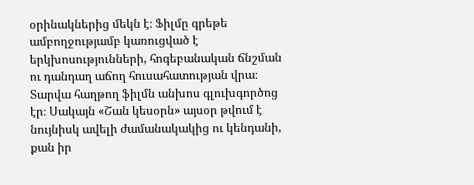օրինակներից մեկն է։ Ֆիլմը գրեթե ամբողջությամբ կառուցված է երկխոսությունների, հոգեբանական ճնշման ու դանդաղ աճող հուսահատության վրա։
Տարվա հաղթող ֆիլմն անխոս գլուխգործոց էր։ Սակայն «Շան կեսօրն» այսօր թվում է նույնիսկ ավելի ժամանակակից ու կենդանի, քան իր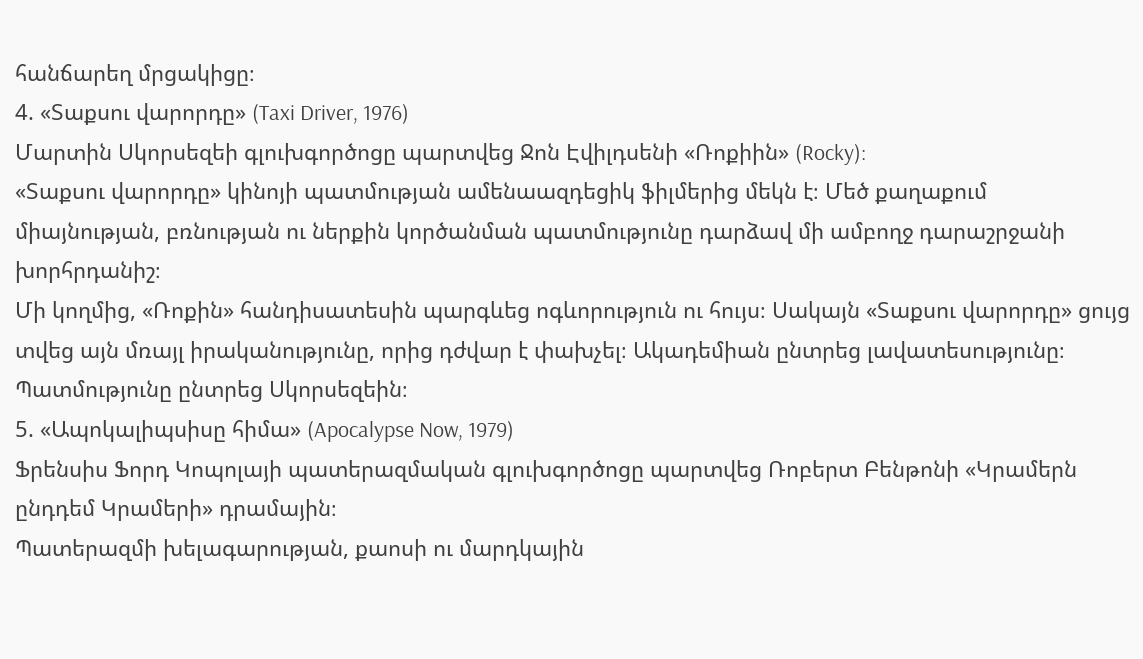հանճարեղ մրցակիցը։
4. «Տաքսու վարորդը» (Taxi Driver, 1976)
Մարտին Սկորսեզեի գլուխգործոցը պարտվեց Ջոն Էվիլդսենի «Ռոքիին» (Rocky):
«Տաքսու վարորդը» կինոյի պատմության ամենաազդեցիկ ֆիլմերից մեկն է։ Մեծ քաղաքում միայնության, բռնության ու ներքին կործանման պատմությունը դարձավ մի ամբողջ դարաշրջանի խորհրդանիշ։
Մի կողմից, «Ռոքին» հանդիսատեսին պարգևեց ոգևորություն ու հույս։ Սակայն «Տաքսու վարորդը» ցույց տվեց այն մռայլ իրականությունը, որից դժվար է փախչել։ Ակադեմիան ընտրեց լավատեսությունը։ Պատմությունը ընտրեց Սկորսեզեին։
5. «Ապոկալիպսիսը հիմա» (Apocalypse Now, 1979)
Ֆրենսիս Ֆորդ Կոպոլայի պատերազմական գլուխգործոցը պարտվեց Ռոբերտ Բենթոնի «Կրամերն ընդդեմ Կրամերի» դրամային։
Պատերազմի խելագարության, քաոսի ու մարդկային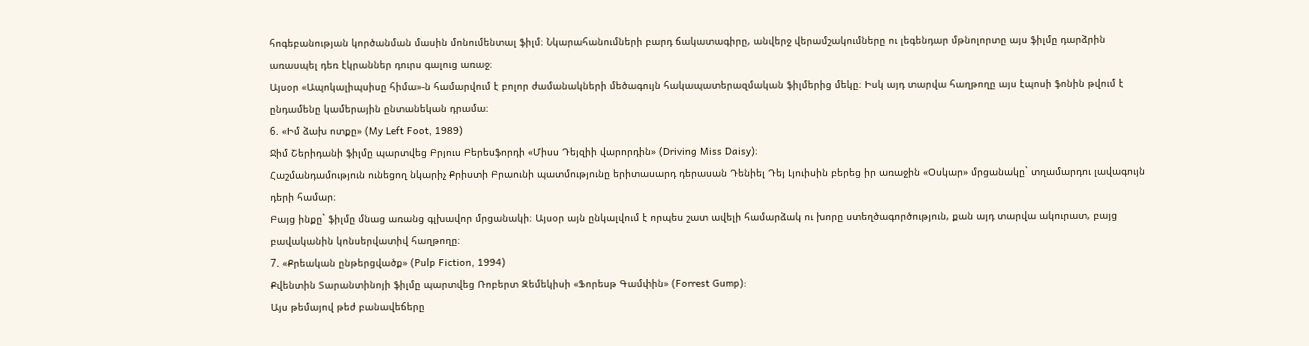հոգեբանության կործանման մասին մոնումենտալ ֆիլմ։ Նկարահանումների բարդ ճակատագիրը, անվերջ վերամշակումները ու լեգենդար մթնոլորտը այս ֆիլմը դարձրին առասպել դեռ էկրաններ դուրս գալուց առաջ։
Այսօր «Ապոկալիպսիսը հիմա»-ն համարվում է բոլոր ժամանակների մեծագույն հակապատերազմական ֆիլմերից մեկը։ Իսկ այդ տարվա հաղթողը այս էպոսի ֆոնին թվում է ընդամենը կամերային ընտանեկան դրամա։
6. «Իմ ձախ ոտքը» (My Left Foot, 1989)
Ջիմ Շերիդանի ֆիլմը պարտվեց Բրյուս Բերեսֆորդի «Միսս Դեյզիի վարորդին» (Driving Miss Daisy)։
Հաշմանդամություն ունեցող նկարիչ Քրիստի Բրաունի պատմությունը երիտասարդ դերասան Դենիել Դեյ Լյուիսին բերեց իր առաջին «Օսկար» մրցանակը` տղամարդու լավագույն դերի համար։
Բայց ինքը` ֆիլմը մնաց առանց գլխավոր մրցանակի։ Այսօր այն ընկալվում է որպես շատ ավելի համարձակ ու խորը ստեղծագործություն, քան այդ տարվա ակուրատ, բայց բավականին կոնսերվատիվ հաղթողը։
7. «Քրեական ընթերցվածք» (Pulp Fiction, 1994)
Քվենտին Տարանտինոյի ֆիլմը պարտվեց Ռոբերտ Զեմեկիսի «Ֆորեսթ Գամփին» (Forrest Gump):
Այս թեմայով թեժ բանավեճերը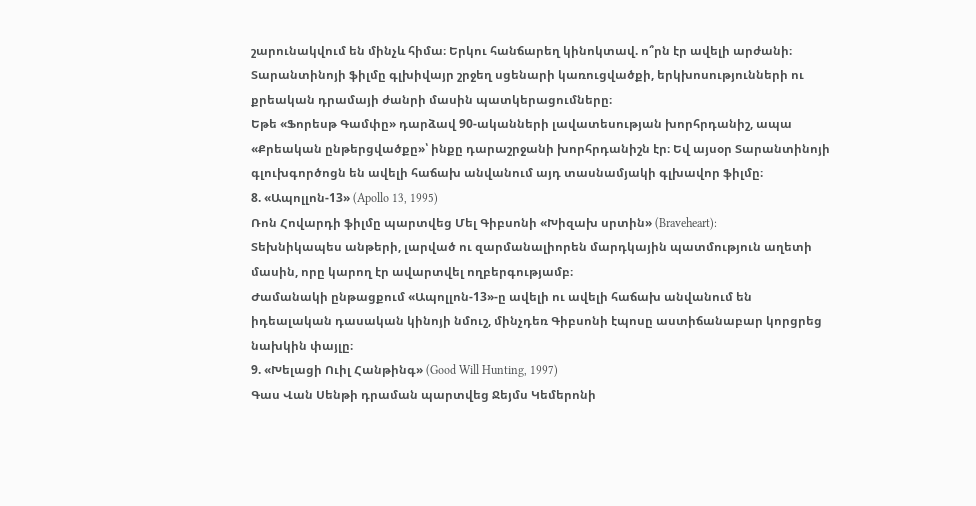շարունակվում են մինչև հիմա։ Երկու հանճարեղ կինոկտավ. ո՞րն էր ավելի արժանի։ Տարանտինոյի ֆիլմը գլխիվայր շրջեղ սցենարի կառուցվածքի, երկխոսությունների ու քրեական դրամայի ժանրի մասին պատկերացումները։
Եթե «Ֆորեսթ Գամփը» դարձավ 90-ականների լավատեսության խորհրդանիշ, ապա «Քրեական ընթերցվածքը»՝ ինքը դարաշրջանի խորհրդանիշն էր։ Եվ այսօր Տարանտինոյի գլուխգործոցն են ավելի հաճախ անվանում այդ տասնամյակի գլխավոր ֆիլմը։
8. «Ապոլլոն-13» (Apollo 13, 1995)
Ռոն Հովարդի ֆիլմը պարտվեց Մել Գիբսոնի «Խիզախ սրտին» (Braveheart):
Տեխնիկապես անթերի, լարված ու զարմանալիորեն մարդկային պատմություն աղետի մասին, որը կարող էր ավարտվել ողբերգությամբ։
Ժամանակի ընթացքում «Ապոլլոն-13»-ը ավելի ու ավելի հաճախ անվանում են իդեալական դասական կինոյի նմուշ, մինչդեռ Գիբսոնի էպոսը աստիճանաբար կորցրեց նախկին փայլը։
9. «Խելացի Ուիլ Հանթինգ» (Good Will Hunting, 1997)
Գաս Վան Սենթի դրաման պարտվեց Ջեյմս Կեմերոնի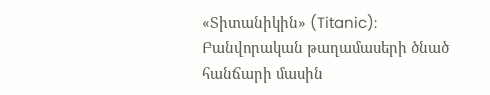«Տիտանիկին» (Titanic):
Բանվորական թաղամասերի ծնած հանճարի մասին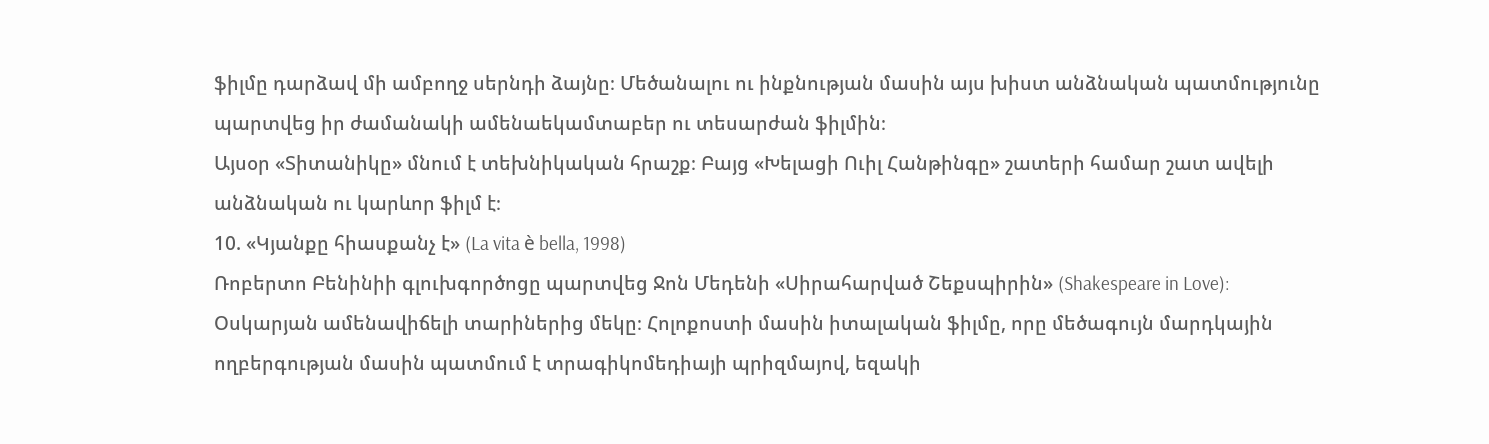ֆիլմը դարձավ մի ամբողջ սերնդի ձայնը։ Մեծանալու ու ինքնության մասին այս խիստ անձնական պատմությունը պարտվեց իր ժամանակի ամենաեկամտաբեր ու տեսարժան ֆիլմին։
Այսօր «Տիտանիկը» մնում է տեխնիկական հրաշք։ Բայց «Խելացի Ուիլ Հանթինգը» շատերի համար շատ ավելի անձնական ու կարևոր ֆիլմ է։
10. «Կյանքը հիասքանչ է» (La vita è bella, 1998)
Ռոբերտո Բենինիի գլուխգործոցը պարտվեց Ջոն Մեդենի «Սիրահարված Շեքսպիրին» (Shakespeare in Love):
Օսկարյան ամենավիճելի տարիներից մեկը։ Հոլոքոստի մասին իտալական ֆիլմը, որը մեծագույն մարդկային ողբերգության մասին պատմում է տրագիկոմեդիայի պրիզմայով, եզակի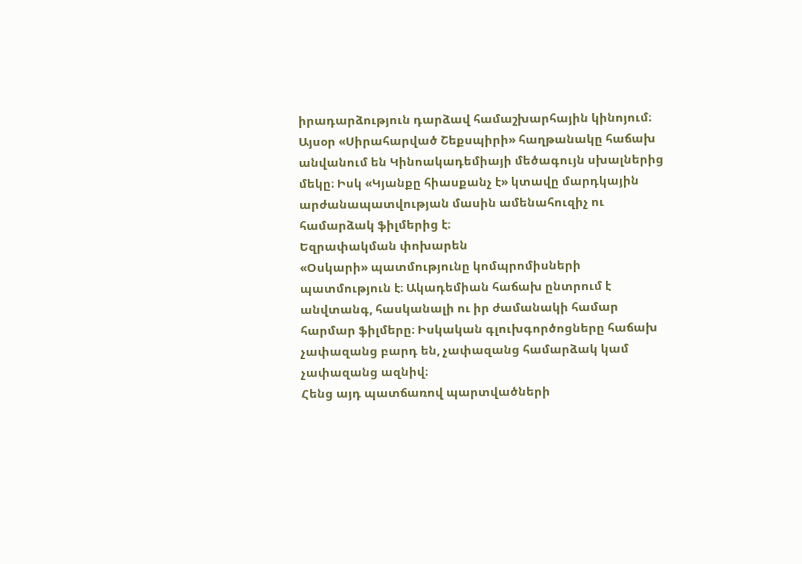իրադարձություն դարձավ համաշխարհային կինոյում։
Այսօր «Սիրահարված Շեքսպիրի» հաղթանակը հաճախ անվանում են Կինոակադեմիայի մեծագույն սխալներից մեկը։ Իսկ «Կյանքը հիասքանչ է» կտավը մարդկային արժանապատվության մասին ամենահուզիչ ու համարձակ ֆիլմերից է։
Եզրափակման փոխարեն
«Օսկարի» պատմությունը կոմպրոմիսների պատմություն է։ Ակադեմիան հաճախ ընտրում է անվտանգ, հասկանալի ու իր ժամանակի համար հարմար ֆիլմերը։ Իսկական գլուխգործոցները հաճախ չափազանց բարդ են, չափազանց համարձակ կամ չափազանց ազնիվ։
Հենց այդ պատճառով պարտվածների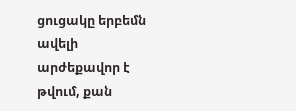ցուցակը երբեմն ավելի արժեքավոր է թվում, քան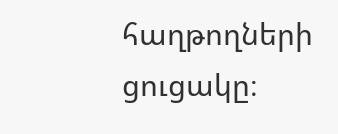հաղթողների ցուցակը։